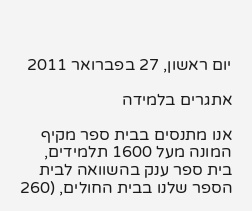יום ראשון, 27 בפברואר 2011

אתגרים בלמידה

אנו מתנסים בבית ספר מקיף המונה מעל 1600 תלמידים, בית ספר ענק בהשוואה לבית הספר שלנו בבית החולים, (260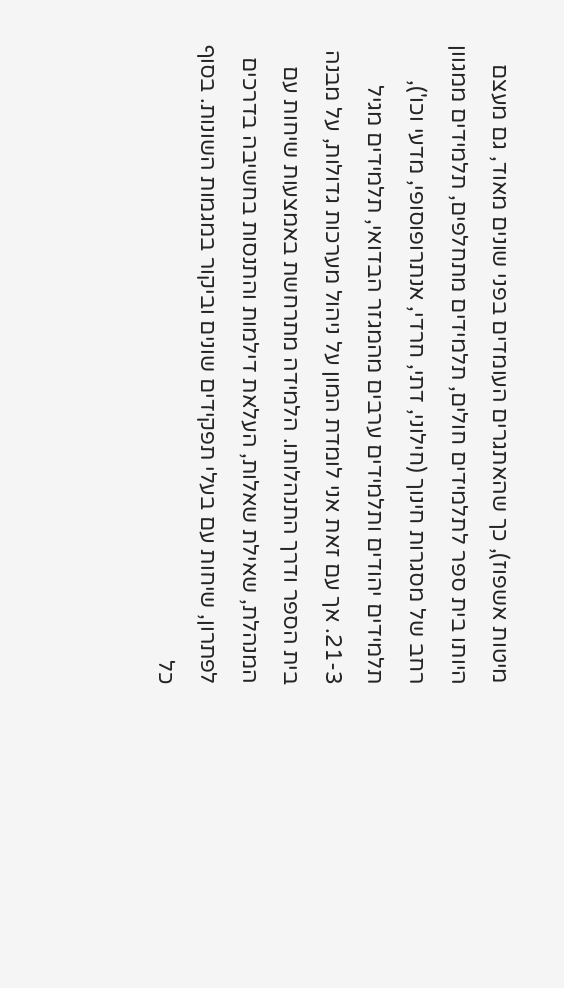מיטות אשפוז), כך שהאתגרים העומדים בפני שונים מאוד, גם מעצם היותו בית ספר לתלמידים חולים, תלמידים מתחלפים, תלמידים ממגוון רחב של מסגרות חינוך (חילוני, דתי, חרדי, אנתרופוסופי, מדעי וכו'), תלמידים יהודים ותלמידים ערבים מהמגזר הבדואי, תלמידים מגיל 21-3. אך עם זאת אני לומדת המון על ניהול מערכות גדולות, על מבנה בית הספר ודרך התנהלותו. הלמידה מתרחשת באמצעות שיחות עם המנהלת, שאילת שאלות, העלאת דילמות והתנסות בחשיבה בדרכים לפתרון, שיחות עם בעלי תפקידים שונים וביקור במגמות השונות. בסוף כל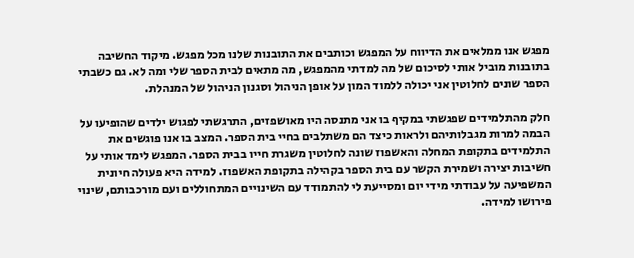מפגש אנו ממלאים את הדיווח על המפגש וכותבים את התובנות שלנו מכל מפגש. מיקוד החשיבה בתובנות מוביל אותי לסיכום של מה למדתי מהמפגש, מה מתאים לבית הספר שלי ומה לא. גם כשבתי הספר שונים לחלוטין אני יכולה ללמוד המון על אופן הניהול וסגנון הניהול של המנהלת.

חלק מהתלמידים שפגשתי במקיף בו אני מתנסה היו מאושפזים, התרגשתי לפגוש ילדים שהופיעו על הבמה למרות מגבלותיהם ולראות כיצד הם משתלבים בחיי בית הספר. המצב בו אנו פוגשים את התלמידים בתקופת המחלה והאשפוז שונה לחלוטין משגרת חייו בבית הספר. המפגש לימד אותי על חשיבות יצירה ושמירת הקשר עם בית הספר בקהילה בתקופת האשפוז. למידה היא פעולה חיונית המשפיעה על עבודתי מידי יום ומסייעת לי להתמודד עם השינויים המתחוללים ועם מורכבותם, שינוי פירושו למידה.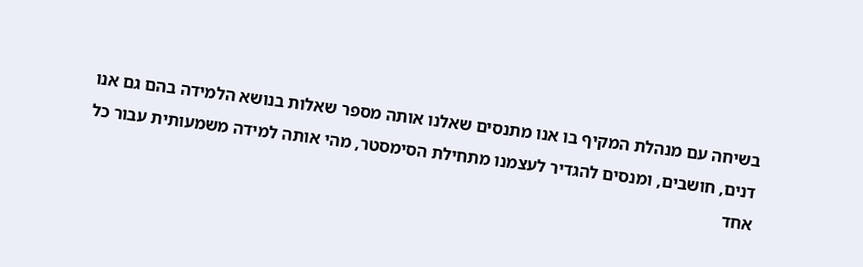בשיחה עם מנהלת המקיף בו אנו מתנסים שאלנו אותה מספר שאלות בנושא הלמידה בהם גם אנו דנים, חושבים, ומנסים להגדיר לעצמנו מתחילת הסימסטר, מהי אותה למידה משמעותית עבור כל אחד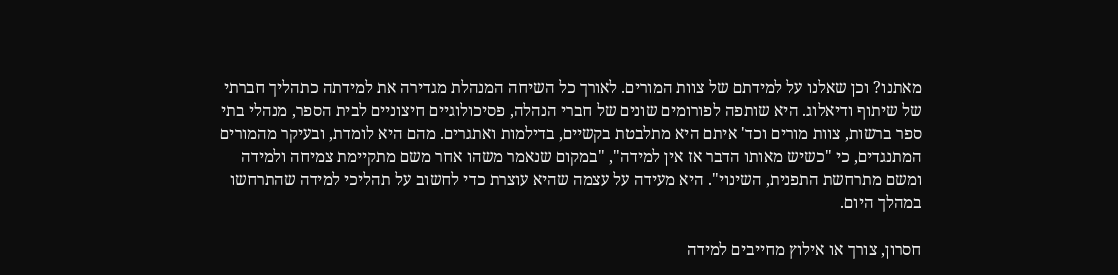מאתנו? וכן שאלנו על למידתם של צוות המורים. לאורך כל השיחה המנהלת מגדירה את למידתה כתהליך חברתי של שיתוף ודיאלוג. היא שותפה לפורומים שונים של חברי הנהלה, פסיכולוגיים חיצוניים לבית הספר, מנהלי בתי ספר ברשות, צוות מורים וכד' איתם היא מתלבטת בקשיים, בדילמות ואתגרים. מהם היא לומדת, ובעיקר מהמורים המתנגדים, כי "כשיש מאותו הדבר אז אין למידה", "במקום שנאמר משהו אחר משם מתקיימת צמיחה ולמידה ומשם מתרחשת התפנית, השינוי". היא מעידה על עצמה שהיא עוצרת כדי לחשוב על תהליכי למידה שהתרחשו במהלך היום.

חסרון, צורך או אילוץ מחייבים למידה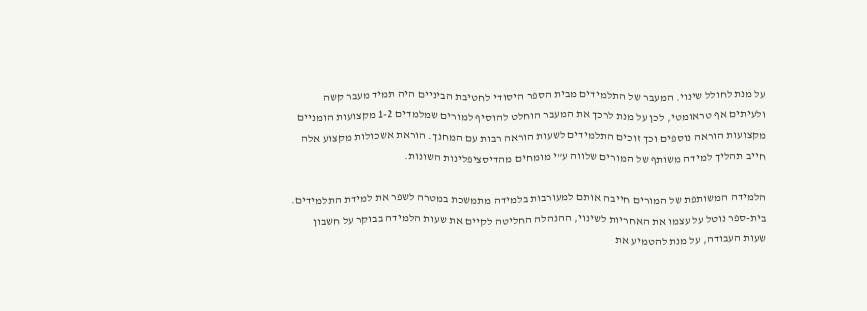על מנת לחולל שינוי. המעבר של התלמידים מבית הספר היסודי לחטיבת הביניים היה תמיד מעבר קשה ולעיתים אף טראומטי, לכן על מנת לרכך את המעבר הוחלט להוסיף למורים שמלמדים 1-2 מקצועות הומניים מקצועות הוראה נוספים וכך זוכים התלמידים לשעות הוראה רבות עם המחנך. הוראת אשכולות מקצוע אלה חייב תהליך למידה משותף של המורים שלווה ע"י מומחים מהדיסציפלינות השונות.

הלמידה המשותפת של המורים חייבה אותם למעורבות בלמידה מתמשכת במטרה לשפר את למידת התלמידים. בית-ספר נוטל על עצמו את האחריות לשינוי, ההנהלה החליטה לקיים את שעות הלמידה בבוקר על חשבון שעות העבודה, על מנת להטמיע את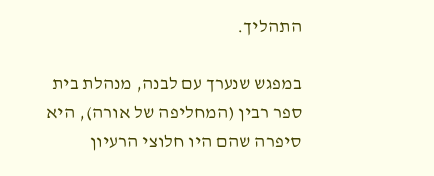התהליך.

במפגש שנערך עם לבנה, מנהלת בית ספר רבין (המחליפה של אורה), היא סיפרה שהם היו חלוצי הרעיון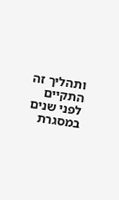ותהליך זה התקיים לפני שנים במסגרת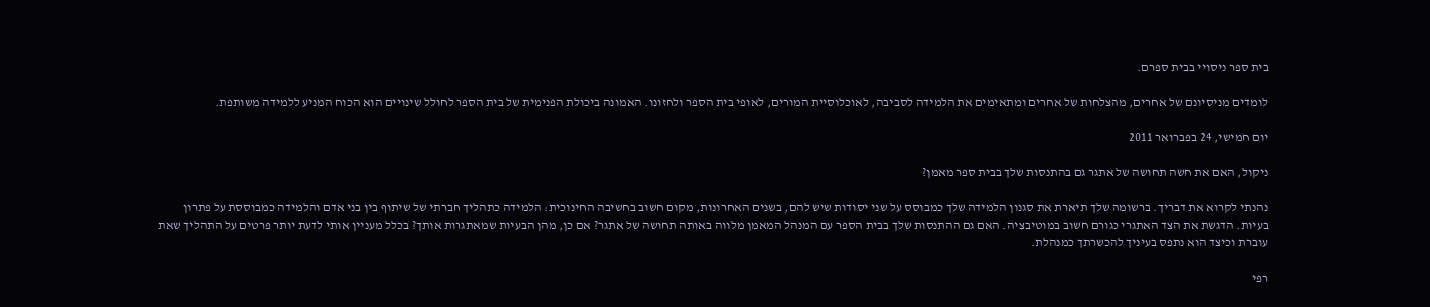בית ספר ניסויי בבית ספרם.

לומדים מניסיונם של אחרים, מהצלחות של אחרים ומתאימים את הלמידה לסביבה, לאוכלוסיית המורים, לאופי בית הספר ולחזונו. האמונה ביכולת הפנימית של בית הספר לחולל שינויים הוא הכוח המניע ללמידה משותפת.

יום חמישי, 24 בפברואר 2011

ניקול, האם את חשה תחושה של אתגר גם בהתנסות שלך בבית ספר מאמן?

נהנתי לקרוא את דבריך. ברשומה שלך תיארת את סגנון הלמידה שלך כמבוסס על שני יסודות שיש להם, בשנים האחרונות, מקום חשוב בחשיבה החינוכית: הלמידה כתהליך חברתי של שיתוף בין בני אדם והלמידה כמבוססת על פתרון בעיות. הדגשת את הצד האתגרי כגורם חשוב במוטיבציה. האם גם ההתנסות שלך בבית הספר עם המנהל המאמן מלווה באותה תחושה של אתגר? אם כן, מהן הבעיות שמאתגרות אותך? בכלל מעניין אותי לדעת יותר פרטים על התהליך שאת עוברת וכיצד הוא נתפס בעיניך להכשרתך כמנהלת.

רפי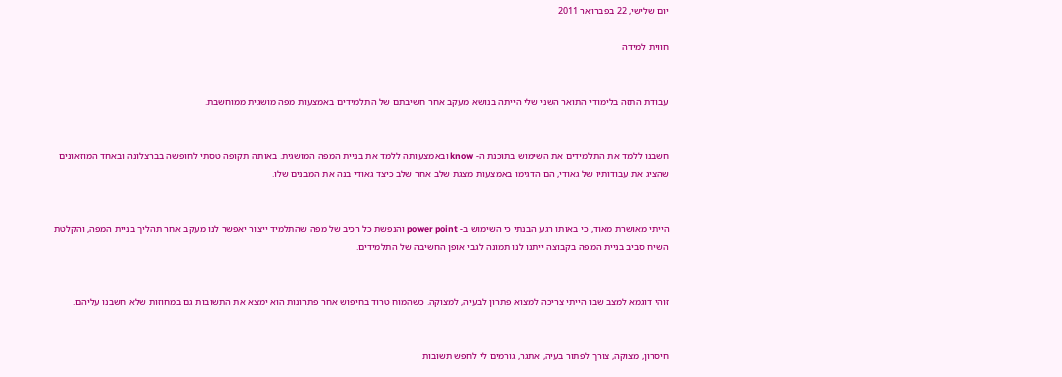יום שלישי, 22 בפברואר 2011

חווית למידה


עבודת התזה בלימודי התואר השני שלי הייתה בנושא מעקב אחר חשיבתם של התלמידים באמצעות מפה מושגית ממוחשבת.


חשבנו ללמד את התלמידים את השימוש בתוכנת ה- know ובאמצעותה ללמד את בניית המפה המושגית. באותה תקופה טסתי לחופשה בברצלונה ובאחד המוזאונים שהציג את עבודותיו של גאודי, הם הדגימו באמצעות מצגת שלב אחר שלב כיצד גאודי בנה את המבנים שלו.


הייתי מאושרת מאוד, כי באותו רגע הבנתי כי השימוש ב- power point והנפשת כל רכיב של מפה שהתלמיד ייצור יאפשר לנו מעקב אחר תהליך בניית המפה, והקלטת השיח סביב בניית המפה בקבוצה ייתנו לנו תמונה לגבי אופן החשיבה של התלמידים.


זוהי דוגמא למצב שבו הייתי צריכה למצוא פתרון לבעיה, למצוקה. כשהמוח טרוד בחיפוש אחר פתרונות הוא ימצא את התשובות גם במחוזות שלא חשבנו עליהם.


חיסרון, מצוקה, צורך לפתור בעיה, אתגר, גורמים לי לחפש תשובות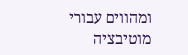ומהווים עבורי מוטיבציה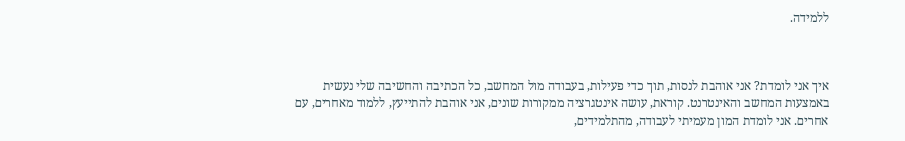ללמידה.



איך אני לומדת? אני אוהבת לנסות, תוך כדי פעילות, בעבודה מול המחשב, כל הכתיבה והחשיבה שלי נעשית באמצעות המחשב והאינטרנט. קוראת, עושה אינטגרציה ממקורות שונים, אני אוהבת להתייעץ, ללמוד מאחרים, עם אחרים. אני לומדת המון מעמיתי לעבודה, מהתלמידים,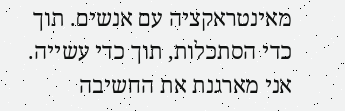מאינטראקציה עם אנשים. תוך כדי הסתכלות, תוך כדי עשייה. אני מארגנת את החשיבה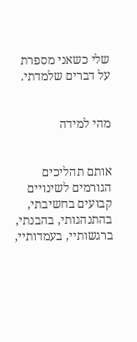שלי כשאני מספרת על דברים שלמדתי.


מהי למידה


אותם תהליכים הגורמים לשינויים קבועים בחשיבתי, בהתנהגותי, בהבנתי, ברגשותיי, בעמדותיי,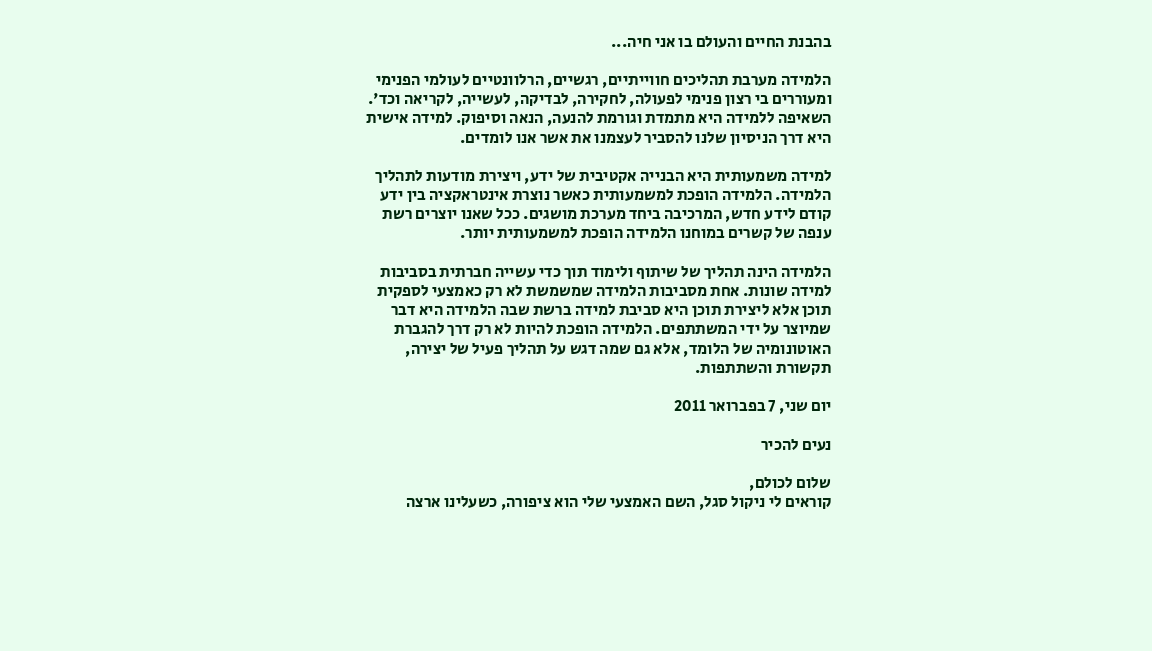בהבנת החיים והעולם בו אני חיה...

הלמידה מערבת תהליכים חווייתיים, רגשיים, הרלוונטיים לעולמי הפנימי ומעוררים בי רצון פנימי לפעולה, לחקירה, לבדיקה, לעשייה, לקריאה וכד'. השאיפה ללמידה היא מתמדת וגורמת להנעה, הנאה וסיפוק. למידה אישית היא דרך הניסיון שלנו להסביר לעצמנו את אשר אנו לומדים.

למידה משמעותית היא הבנייה אקטיבית של ידע, ויצירת מודעות לתהליך הלמידה. הלמידה הופכת למשמעותית כאשר נוצרת אינטראקציה בין ידע קודם לידע חדש, המרכיבה ביחד מערכת מושגים. ככל שאנו יוצרים רשת ענפה של קשרים במוחנו הלמידה הופכת למשמעותית יותר.

הלמידה הינה תהליך של שיתוף ולימוד תוך כדי עשייה חברתית בסביבות למידה שונות. אחת מסביבות הלמידה שמשמשת לא רק כאמצעי לספקית תוכן אלא ליצירת תוכן היא סביבת למידה ברשת שבה הלמידה היא דבר שמיוצר על ידי המשתתפים. הלמידה הופכת להיות לא רק דרך להגברת האוטונומיה של הלומד, אלא גם שמה דגש על תהליך פעיל של יצירה, תקשורת והשתתפות.

יום שני, 7 בפברואר 2011

נעים להכיר

שלום לכולם,
קוראים לי ניקול סגל, השם האמצעי שלי הוא ציפורה, כשעלינו ארצה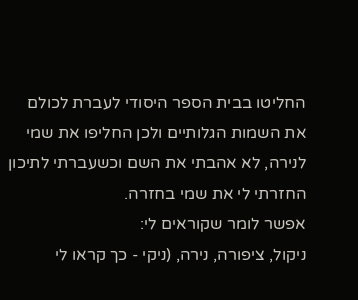החליטו בבית הספר היסודי לעברת לכולם את השמות הגלותיים ולכן החליפו את שמי לנירה, לא אהבתי את השם וכשעברתי לתיכון החזרתי לי את שמי בחזרה.
אפשר לומר שקוראים לי:
ניקול, ציפורה, נירה, (ניקי - כך קראו לי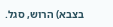בצבא) הרוש, סגל.